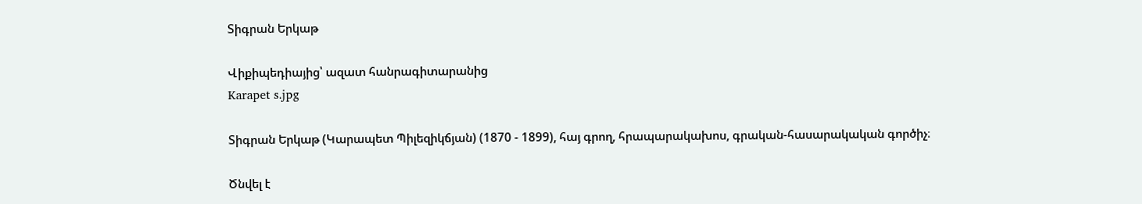Տիգրան Երկաթ

Վիքիպեդիայից՝ ազատ հանրագիտարանից
Karapet s.jpg

Տիգրան Երկաթ (Կարապետ Պիլեզիկճյան) (1870 - 1899), հայ գրող, հրապարակախոս, գրական-հասարակական գործիչ։

Ծնվել է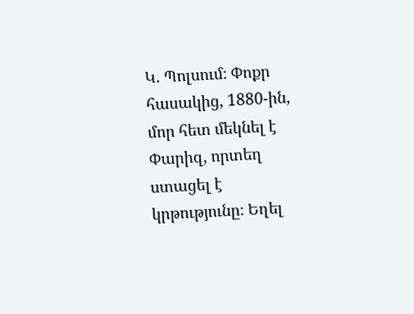Կ. Պոլսում։ Փոքր հասակից, 1880-ին, մոր հետ մեկնել է Փարիզ, որտեղ ստացել է կրթությունը։ Եղել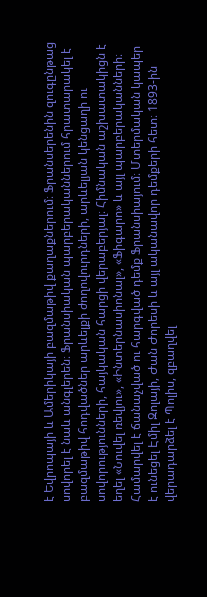է Եվրոպայի և Ամերիկայի բազմաթիվ քաղաքներում։ Ֆրանսերենին զուգընթաց սովորել է նաև անգլերեն։ Ֆրանսիական պարբերականներում հրատարակել է բազմաթիվ հոդվածներ արևելքի ժողովուրդների, արևելյան կենցաղի ու սովորությունների, հայկական հարցի վերաբերյալ։ Հիմնական աշխատակիցն է եղել «Նուվել ռեվյու», «Ինտերնասիոնալ», «Ֆիգարո» և այլ պարբերականների։ Համարվել է ճանաչված ու հարգված դեմք Ֆրանսիայում։ Մտերմական կապեր է ունեցել Էմիլ Զոլայի, Ժան Ժորեսի և այլ ականավոր դեմքերի հետ։ 1893-ին վերադարձել է Պոլիս, զբաղվել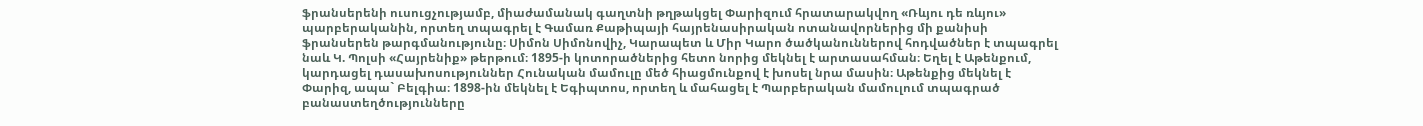ֆրանսերենի ուսուցչությամբ, միաժամանակ գաղտնի թղթակցել Փարիզում հրատարակվող «Ռևյու դե ռևյու» պարբերականին, որտեղ տպագրել է Գամառ Քաթիպայի հայրենասիրական ոտանավորներից մի քանիսի ֆրանսերեն թարգմանությունը։ Սիմոն Սիմոնովիչ, Կարապետ և Միր Կարո ծածկանուններով հոդվածներ է տպագրել նաև Կ. Պոլսի «Հայրենիք» թերթում։ 1895-ի կոտորածներից հետո նորից մեկնել է արտասահման։ Եղել է Աթենքում, կարդացել դասախոսություններ Հունական մամուլը մեծ հիացմունքով է խոսել նրա մասին։ Աթենքից մեկնել է Փարիզ, ապա` Բելգիա։ 1898-ին մեկնել է Եգիպտոս, որտեղ և մահացել է Պարբերական մամուլում տպագրած բանաստեղծությունները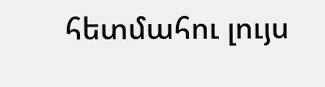հետմահու լույս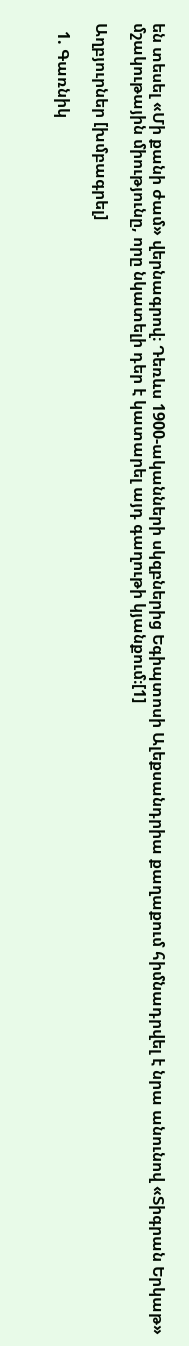են տեսել «Մի քանի ժամ» վերնագրով։ Դեռևս 1900-ականների սկզբներից Եգիպտոսի Ալեքսանդրիա քաղաքում հիմնադրվել է նրա անունով «Տիգրան Երկաթ» մշակութային միությունը, որը նկատելի դեր է կատարել այդ գաղութի կյանքում։[1]

Աղբյուրներ [խմբագրել]

  1. Գառնիկ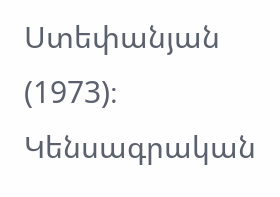Ստեփանյան (1973)։ Կենսագրական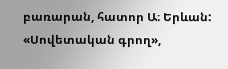բառարան, հատոր Ա։ Երևան: «Սովետական գրող»,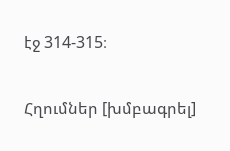էջ 314-315։

Հղումներ [խմբագրել]